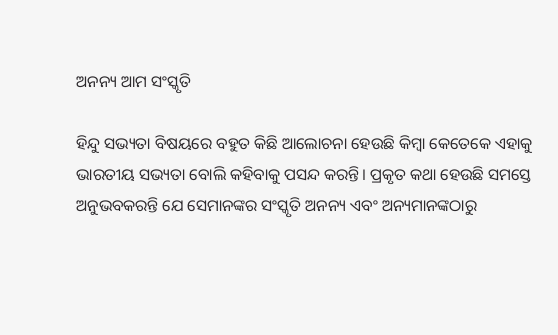ଅନନ୍ୟ ଆମ ସଂସ୍କୃତି

ହିନ୍ଦୁ ସଭ୍ୟତା ବିଷୟରେ ବହୁତ କିଛି ଆଲୋଚନା ହେଉଛି କିମ୍ବା କେତେକେ ଏହାକୁ ଭାରତୀୟ ସଭ୍ୟତା ବୋଲି କହିବାକୁ ପସନ୍ଦ କରନ୍ତି। ପ୍ରକୃତ କଥା ହେଉଛି ସମସ୍ତେ ଅନୁଭବକରନ୍ତି ଯେ ସେମାନଙ୍କର ସଂସ୍କୃତି ଅନନ୍ୟ ଏବଂ ଅନ୍ୟମାନଙ୍କଠାରୁ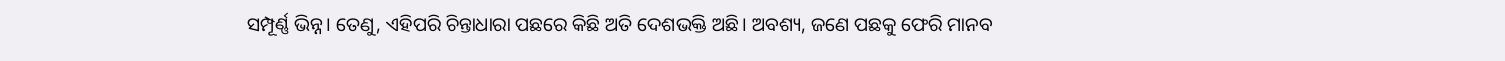ସମ୍ପୂର୍ଣ୍ଣ ଭିନ୍ନ। ତେଣୁ, ଏହିପରି ଚିନ୍ତାଧାରା ପଛରେ କିଛି ଅତି ଦେଶଭକ୍ତି ଅଛି। ଅବଶ୍ୟ, ଜଣେ ପଛକୁ ଫେରି ମାନବ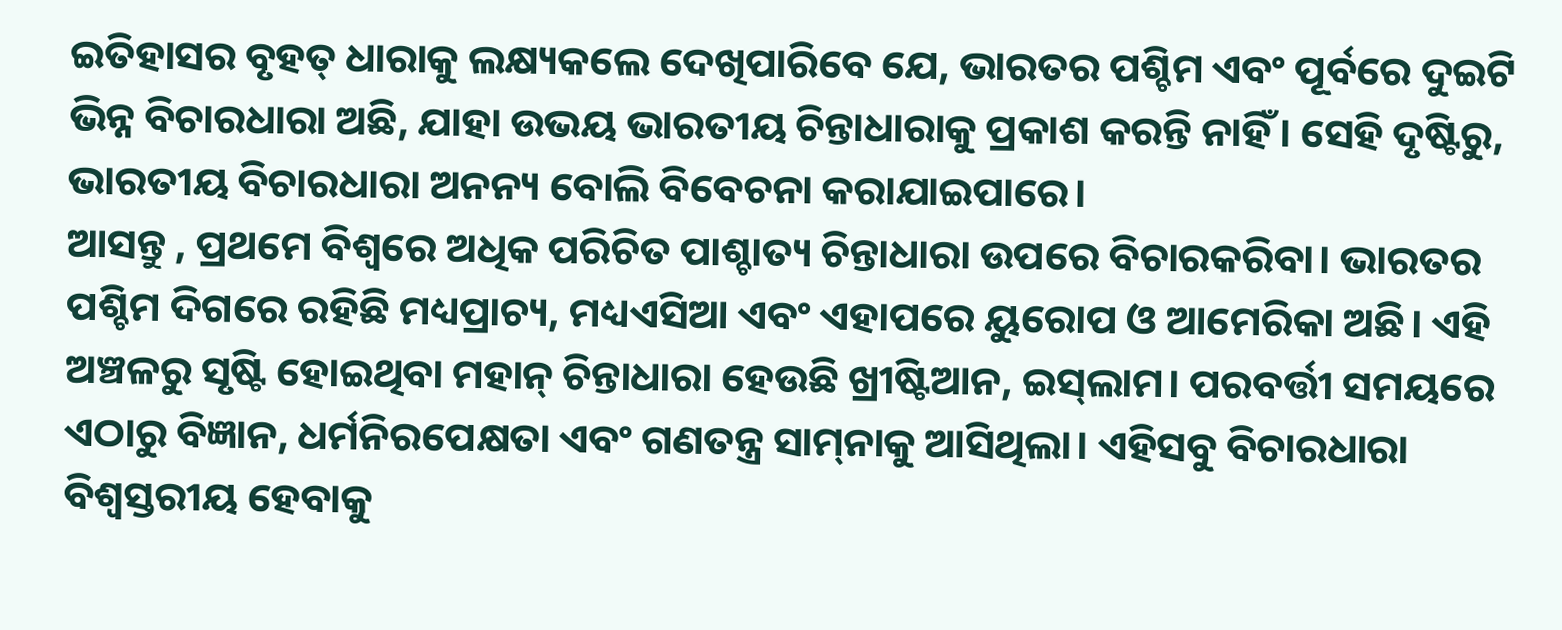ଇତିହାସର ବୃହତ୍‌ ଧାରାକୁ ଲକ୍ଷ୍ୟକଲେ ଦେଖିପାରିବେ ଯେ, ଭାରତର ପଶ୍ଚିମ ଏବଂ ପୂର୍ବରେ ଦୁଇଟି ଭିନ୍ନ ବିଚାରଧାରା ଅଛି, ଯାହା ଉଭୟ ଭାରତୀୟ ଚିନ୍ତାଧାରାକୁ ପ୍ରକାଶ କରନ୍ତି ନାହିଁ। ସେହି ଦୃଷ୍ଟିରୁ, ଭାରତୀୟ ବିଚାରଧାରା ଅନନ୍ୟ ବୋଲି ବିବେଚନା କରାଯାଇପାରେ।
ଆସନ୍ତୁ , ପ୍ରଥମେ ବିଶ୍ୱରେ ଅଧିକ ପରିଚିତ ପାଶ୍ଚାତ୍ୟ ଚିନ୍ତାଧାରା ଉପରେ ବିଚାରକରିବା। ଭାରତର ପଶ୍ଚିମ ଦିଗରେ ରହିଛି ମଧ୍ୟପ୍ରାଚ୍ୟ, ମଧ୍ୟଏସିଆ ଏବଂ ଏହାପରେ ୟୁରୋପ ଓ ଆମେରିକା ଅଛି। ଏହି ଅଞ୍ଚଳରୁ ସୃଷ୍ଟି ହୋଇଥିବା ମହାନ୍‌ ଚିନ୍ତାଧାରା ହେଉଛି ଖ୍ରୀଷ୍ଟିଆନ, ଇସ୍‌ଲାମ। ପରବର୍ତ୍ତୀ ସମୟରେ ଏଠାରୁ ବିଜ୍ଞାନ, ଧର୍ମନିରପେକ୍ଷତା ଏବଂ ଗଣତନ୍ତ୍ର ସାମ୍‌ନାକୁ ଆସିଥିଲା। ଏହିସବୁ ବିଚାରଧାରା ବିଶ୍ୱସ୍ତରୀୟ ହେବାକୁ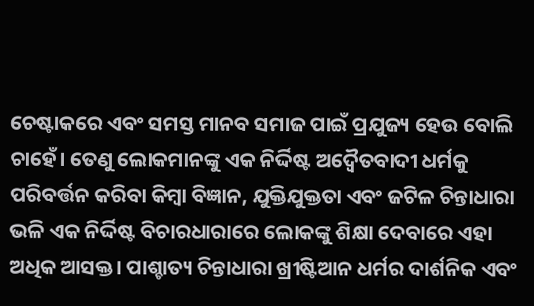ଚେଷ୍ଟାକରେ ଏବଂ ସମସ୍ତ ମାନବ ସମାଜ ପାଇଁ ପ୍ରଯୁଜ୍ୟ ହେଉ ବୋଲି ଚାହେଁ। ତେଣୁ ଲୋକମାନଙ୍କୁ ଏକ ନିର୍ଦ୍ଦିଷ୍ଟ ଅଦ୍ୱୈତବାଦୀ ଧର୍ମକୁ ପରିବର୍ତ୍ତନ କରିବା କିମ୍ବା ବିଜ୍ଞାନ, ଯୁକ୍ତିଯୁକ୍ତତା ଏବଂ ଜଟିଳ ଚିନ୍ତାଧାରା ଭଳି ଏକ ନିର୍ଦ୍ଦିଷ୍ଟ ବିଚାରଧାରାରେ ଲୋକଙ୍କୁ ଶିକ୍ଷା ଦେବାରେ ଏହା ଅଧିକ ଆସକ୍ତ। ପାଶ୍ଚାତ୍ୟ ଚିନ୍ତାଧାରା ଖ୍ରୀଷ୍ଟିଆନ ଧର୍ମର ଦାର୍ଶନିକ ଏବଂ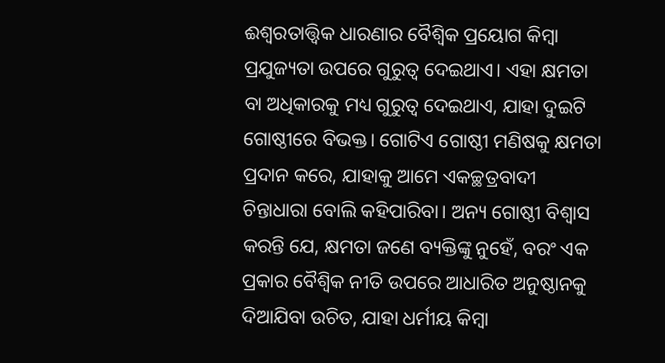ଈଶ୍ବରତାତ୍ତ୍ୱିକ ଧାରଣାର ବୈଶ୍ୱିକ ପ୍ରୟୋଗ କିମ୍ବା ପ୍ରଯୁଜ୍ୟତା ଉପରେ ଗୁରୁତ୍ୱ ଦେଇଥାଏ। ଏହା କ୍ଷମତା ବା ଅଧିକାରକୁ ମଧ୍ୟ ଗୁରୁତ୍ୱ ଦେଇଥାଏ, ଯାହା ଦୁଇଟି ଗୋଷ୍ଠୀରେ ବିଭକ୍ତ। ଗୋଟିଏ ଗୋଷ୍ଠୀ ମଣିଷକୁ କ୍ଷମତା ପ୍ରଦାନ କରେ, ଯାହାକୁ ଆମେ ଏକଚ୍ଛତ୍ରବାଦୀ ଚିନ୍ତାଧାରା ବୋଲି କହିପାରିବା। ଅନ୍ୟ ଗୋଷ୍ଠୀ ବିଶ୍ୱାସ କରନ୍ତି ଯେ, କ୍ଷମତା ଜଣେ ବ୍ୟକ୍ତିଙ୍କୁ ନୁହେଁ, ବରଂ ଏକ ପ୍ରକାର ବୈଶ୍ୱିକ ନୀତି ଉପରେ ଆଧାରିତ ଅନୁଷ୍ଠାନକୁ ଦିଆଯିବା ଉଚିତ, ଯାହା ଧର୍ମୀୟ କିମ୍ବା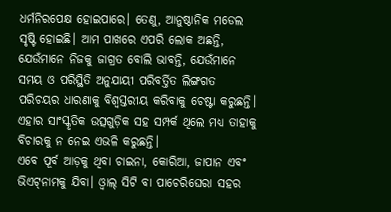ଧର୍ମନିରପେକ୍ଷ ହୋଇପାରେ। ତେଣୁ, ଆନୁଷ୍ଠାନିକ ମଡେଲ ସୃଷ୍ଟି ହୋଇଛି। ଆମ ପାଖରେ ଏପରି ଲୋକ ଅଛନ୍ତି, ଯେଉଁମାନେ ନିଜକୁ ଜାଗ୍ରତ ବୋଲି ଭାବନ୍ତି, ଯେଉଁମାନେ ସମୟ ଓ ପରିସ୍ଥିତି ଅନୁଯାୟୀ ପରିବର୍ତ୍ତିତ ଲିଙ୍ଗଗତ ପରିଚୟର ଧାରଣାକୁ ବିଶ୍ୱସ୍ତରୀୟ କରିବାକୁ ଚେଷ୍ଟା କରୁଛନ୍ତି। ଏହାର ସାଂସ୍କୃତିକ ଉତ୍ସଗୁଡ଼ିକ ସହ ସମ୍ପର୍କ ଥିଲେ ମଧ୍ୟ ତାହାକୁ ବିଚାରକୁ ନ ନେଇ ଏଭଳି କରୁଛନ୍ତି।
ଏବେ ପୂର୍ବ ଆଡ଼କୁ ଥିବା ଚାଇନା, କୋରିଆ, ଜାପାନ ଏବଂ ଭିଏଟ୍‌ନାମକୁ ଯିବା। ଓ୍ବାଲ୍‌ ସିଟି ବା ପାଚେରିଘେରା ସହର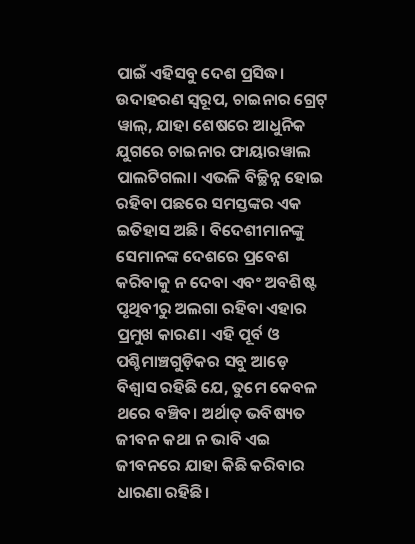ପାଇଁ ଏହିସବୁ ଦେଶ ପ୍ରସିଦ୍ଧ। ଉଦାହରଣ ସ୍ବରୂପ, ଚାଇନାର ଗ୍ରେଟ୍‌ ୱାଲ୍‌, ଯାହା ଶେଷରେ ଆଧୁନିକ ଯୁଗରେ ଚାଇନାର ଫାୟାରୱାଲ ପାଲଟିଗଲା। ଏଭଳି ବିଚ୍ଛିନ୍ନ ହୋଇ ରହିବା ପଛରେ ସମସ୍ତଙ୍କର ଏକ ଇତିହାସ ଅଛି। ବିଦେଶୀମାନଙ୍କୁ ସେମାନଙ୍କ ଦେଶରେ ପ୍ରବେଶ କରିବାକୁ ନ ଦେବା ଏବଂ ଅବଶିଷ୍ଟ ପୃଥିବୀରୁ ଅଲଗା ରହିବା ଏହାର ପ୍ରମୁଖ କାରଣ। ଏହି ପୂର୍ବ ଓ ପଶ୍ଚିମାଞ୍ଚଗୁଡ଼ିକର ସବୁ ଆଡ଼େ ବିଶ୍ୱାସ ରହିଛି ଯେ, ତୁମେ କେବଳ ଥରେ ବଞ୍ଚିବ। ଅର୍ଥାତ୍‌ ଭବିଷ୍ୟତ ଜୀବନ କଥା ନ ଭାବି ଏଇ ଜୀବନରେ ଯାହା କିଛି କରିବାର ଧାରଣା ରହିଛି।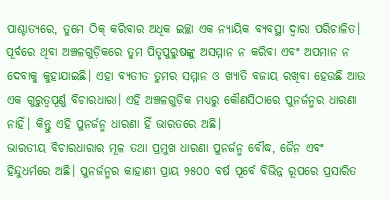ପାଶ୍ଚାତ୍ୟରେ, ତୁମେ ଠିକ୍‌ କରିବାର ଅଧିକ ଇଚ୍ଛା ଏକ ନ୍ୟାୟିକ ବ୍ୟବସ୍ଥା ଦ୍ୱାରା ପରିଚାଳିତ। ପୂର୍ବରେ ଥିବା ଅଞ୍ଚଳଗୁଡ଼ିକରେ ତୁମ ପିତୃପୁରୁଷଙ୍କୁ ଅସମ୍ମାନ ନ କରିବା ଏବଂ ଅପମାନ ନ ଦେବାକୁ କୁହାଯାଇଛି। ଏହା ବ୍ୟତୀତ ତୁମର ସମ୍ମାନ ଓ ଖ୍ୟାତି ବଜାୟ ରଖିବା ହେଉଛି ଆଉ ଏକ ଗୁରୁତ୍ୱପୂର୍ଣ୍ଣ ବିଚାରଧାରା। ଏହି ଅଞ୍ଚଳଗୁଡ଼ିକ ମଧ୍ୟରୁ କୌଣସିଠାରେ ପୁନର୍ଜନ୍ମର ଧାରଣା ନାହିଁ। କିନ୍ତୁ ଏହି ପୁନର୍ଜନ୍ମ ଧାରଣା ହିଁ ଭାରତରେ ଅଛି।
ଭାରତୀୟ ବିଚାରଧାରାର ମୂଳ ତଥା ପ୍ରମୁଖ ଧାରଣା ପୁନର୍ଜନ୍ମ ବୌଦ୍ଧ, ଜୈନ ଏବଂ ହିନ୍ଦୁଧର୍ମରେ ଅଛି। ପୁନର୍ଜନ୍ମର କାହାଣୀ ପ୍ରାୟ ୨୫୦୦ ବର୍ଷ ପୂର୍ବେ ବିଭିନ୍ନ ରୂପରେ ପ୍ରସାରିତ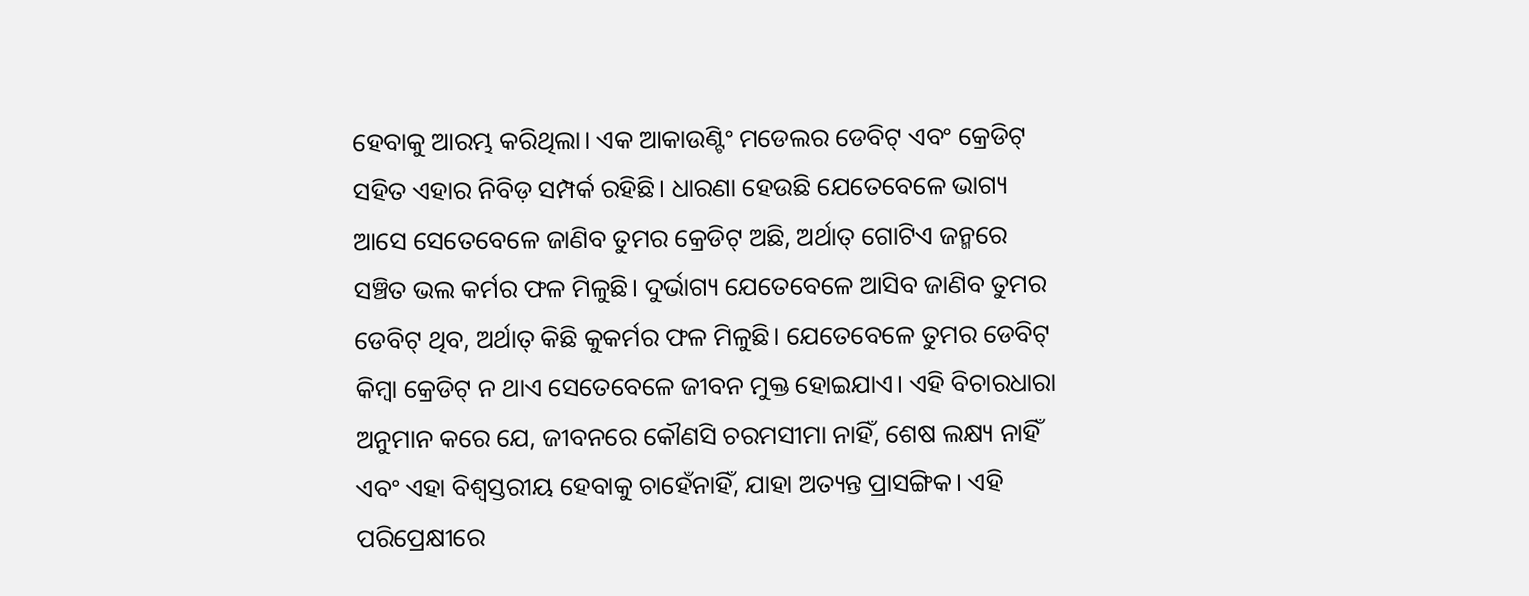ହେବାକୁ ଆରମ୍ଭ କରିଥିଲା। ଏକ ଆକାଉଣ୍ଟିଂ ମଡେଲର ଡେବିଟ୍‌ ଏବଂ କ୍ରେଡିଟ୍‌ ସହିତ ଏହାର ନିବିଡ଼ ସମ୍ପର୍କ ରହିଛି। ଧାରଣା ହେଉଛି ଯେତେବେଳେ ଭାଗ୍ୟ ଆସେ ସେତେବେଳେ ଜାଣିବ ତୁମର କ୍ରେଡିଟ୍‌ ଅଛି, ଅର୍ଥାତ୍‌ ଗୋଟିଏ ଜନ୍ମରେ ସଞ୍ଚିତ ଭଲ କର୍ମର ଫଳ ମିଳୁଛି। ଦୁର୍ଭାଗ୍ୟ ଯେତେବେଳେ ଆସିବ ଜାଣିବ ତୁମର ଡେବିଟ୍‌ ଥିବ, ଅର୍ଥାତ୍‌ କିଛି କୁକର୍ମର ଫଳ ମିଳୁଛି। ଯେତେବେଳେ ତୁମର ଡେବିଟ୍‌ କିମ୍ବା କ୍ରେଡିଟ୍‌ ନ ଥାଏ ସେତେବେଳେ ଜୀବନ ମୁକ୍ତ ହୋଇଯାଏ। ଏହି ବିଚାରଧାରା ଅନୁମାନ କରେ ଯେ, ଜୀବନରେ କୌଣସି ଚରମସୀମା ନାହିଁ, ଶେଷ ଲକ୍ଷ୍ୟ ନାହିଁ ଏବଂ ଏହା ବିଶ୍ୱସ୍ତରୀୟ ହେବାକୁ ଚାହେଁନାହିଁ, ଯାହା ଅତ୍ୟନ୍ତ ପ୍ରାସଙ୍ଗିକ। ଏହି ପରିପ୍ରେକ୍ଷୀରେ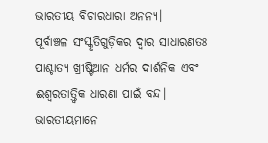ଭାରତୀୟ ବିଚାରଧାରା ଅନନ୍ୟ।
ପୂର୍ବାଞ୍ଚଳ ସଂସ୍କୃତିଗୁଡ଼ିକର ଦ୍ୱାର ସାଧାରଣତଃ ପାଶ୍ଚାତ୍ୟ ଖ୍ରୀଷ୍ଟିଆନ ଧର୍ମର ଦାର୍ଶନିକ ଏବଂ ଈଶ୍ବରତାତ୍ତ୍ୱିକ ଧାରଣା ପାଇଁ ବନ୍ଦ। ଭାରତୀୟମାନେ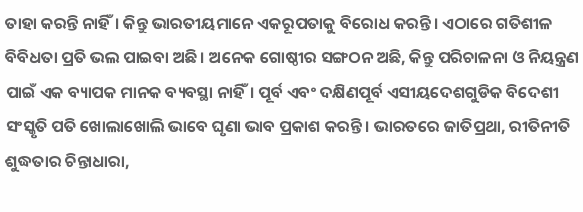ତାହା କରନ୍ତି ନାହିଁ। କିନ୍ତୁ ଭାରତୀୟମାନେ ଏକରୂପତାକୁ ବିରୋଧ କରନ୍ତି। ଏଠାରେ ଗତିଶୀଳ ବିବିଧତା ପ୍ରତି ଭଲ ପାଇବା ଅଛି। ଅନେକ ଗୋଷ୍ଠୀର ସଙ୍ଗଠନ ଅଛି, କିନ୍ତୁ ପରିଚାଳନା ଓ ନିୟନ୍ତ୍ରଣ ପାଇଁ ଏକ ବ୍ୟାପକ ମାନକ ବ୍ୟବସ୍ଥା ନାହିଁ। ପୂର୍ବ ଏବଂ ଦକ୍ଷିଣପୂର୍ବ ଏସୀୟଦେଶଗୁଡିକ ବିଦେଶୀ ସଂସ୍କୃତି ପତି ଖୋଲାଖୋଲି ଭାବେ ଘୃଣା ଭାବ ପ୍ରକାଶ କରନ୍ତି। ଭାରତରେ ଜାତିପ୍ରଥା, ରୀତିନୀତି ଶୁଦ୍ଧତାର ଚିନ୍ତାଧାରା,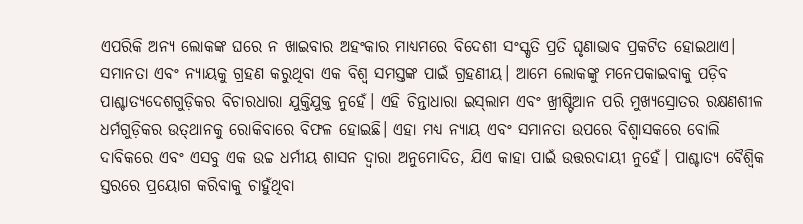ଏପରିକି ଅନ୍ୟ ଲୋକଙ୍କ ଘରେ ନ ଖାଇବାର ଅହଂକାର ମାଧ୍ୟମରେ ବିଦେଶୀ ସଂସ୍କୃତି ପ୍ରତି ଘୃଣାଭାବ ପ୍ରକଟିତ ହୋଇଥାଏ।
ସମାନତା ଏବଂ ନ୍ୟାୟକୁ ଗ୍ରହଣ କରୁଥିବା ଏକ ବିଶ୍ୱ ସମସ୍ତଙ୍କ ପାଇଁ ଗ୍ରହଣୀୟ। ଆମେ ଲୋକଙ୍କୁ ମନେପକାଇବାକୁ ପଡ଼ିବ ପାଶ୍ଚାତ୍ୟଦେଶଗୁଡ଼ିକର ବିଚାରଧାରା ଯୁକ୍ତିଯୁକ୍ତ ନୁହେଁ। ଏହି ଚିନ୍ତାଧାରା ଇସ୍‌ଲାମ ଏବଂ ଖ୍ରୀଷ୍ଟିଆନ ପରି ମୁଖ୍ୟସ୍ରୋତର ରକ୍ଷଣଶୀଳ ଧର୍ମଗୁଡ଼ିକର ଉତ୍‌ଥାନକୁ ରୋକିବାରେ ବିଫଳ ହୋଇଛି। ଏହା ମଧ୍ୟ ନ୍ୟାୟ ଏବଂ ସମାନତା ଉପରେ ବିଶ୍ୱାସକରେ ବୋଲି ଦାବିକରେ ଏବଂ ଏସବୁ ଏକ ଉଚ୍ଚ ଧର୍ମୀୟ ଶାସନ ଦ୍ୱାରା ଅନୁମୋଦିତ, ଯିଏ କାହା ପାଇଁ ଉତ୍ତରଦାୟୀ ନୁହେଁ। ପାଶ୍ଚାତ୍ୟ ବୈଶ୍ୱିକ ସ୍ତରରେ ପ୍ରୟୋଗ କରିବାକୁ ଚାହୁଁଥିବା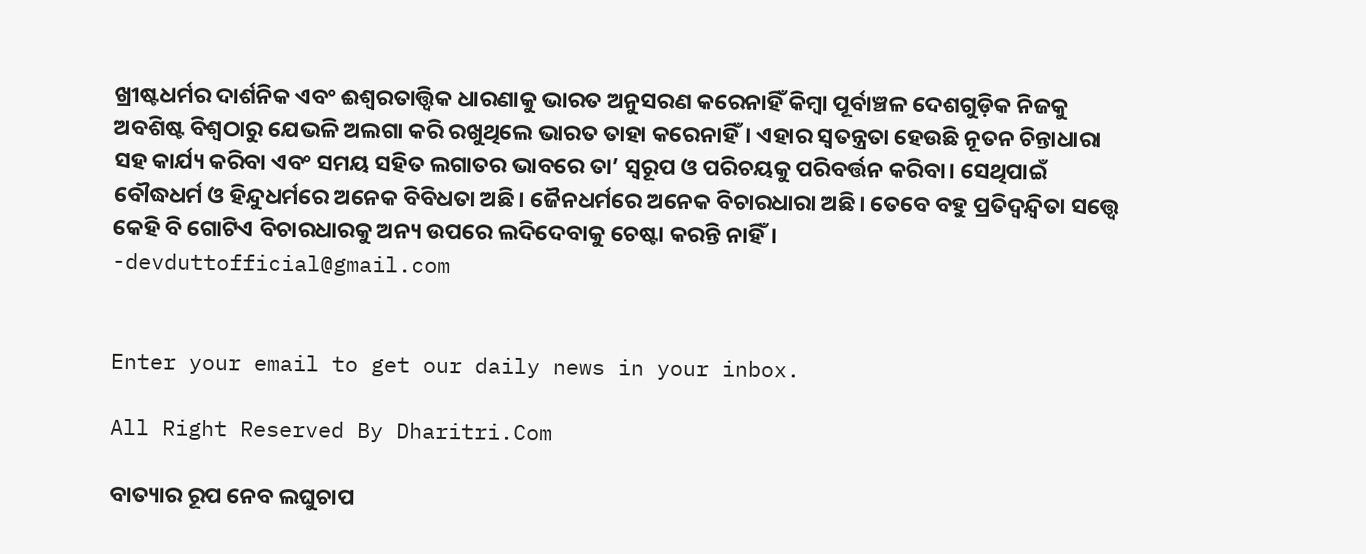ଖ୍ରୀଷ୍ଟଧର୍ମର ଦାର୍ଶନିକ ଏବଂ ଈଶ୍ବରତାତ୍ତ୍ୱିକ ଧାରଣାକୁ ଭାରତ ଅନୁସରଣ କରେନାହିଁ କିମ୍ବା ପୂର୍ବାଞ୍ଚଳ ଦେଶଗୁଡ଼ିକ ନିଜକୁ ଅବଶିଷ୍ଟ ବିଶ୍ୱଠାରୁ ଯେଭଳି ଅଲଗା କରି ରଖୁଥିଲେ ଭାରତ ତାହା କରେନାହିଁ। ଏହାର ସ୍ବତନ୍ତ୍ରତା ହେଉଛି ନୂତନ ଚିନ୍ତାଧାରା ସହ କାର୍ଯ୍ୟ କରିବା ଏବଂ ସମୟ ସହିତ ଲଗାତର ଭାବରେ ତା’ ସ୍ବରୂପ ଓ ପରିଚୟକୁ ପରିବର୍ତ୍ତନ କରିବା। ସେଥିପାଇଁ ବୌଦ୍ଧଧର୍ମ ଓ ହିନ୍ଦୁଧର୍ମରେ ଅନେକ ବିବିଧତା ଅଛି। ଜୈନଧର୍ମରେ ଅନେକ ବିଚାରଧାରା ଅଛି। ତେବେ ବହୁ ପ୍ରତିଦ୍ୱନ୍ଦ୍ୱିତା ସତ୍ତ୍ୱେ କେହି ବି ଗୋଟିଏ ବିଚାରଧାରକୁ ଅନ୍ୟ ଉପରେ ଲଦିଦେବାକୁ ଚେଷ୍ଟା କରନ୍ତି ନାହିଁ।
-devduttofficial@gmail.com


Enter your email to get our daily news in your inbox.

All Right Reserved By Dharitri.Com

ବାତ୍ୟାର ରୂପ ନେବ ଲଘୁଚାପ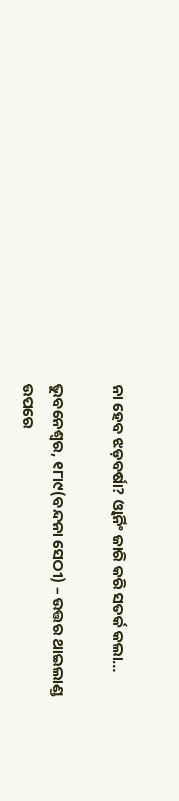ନା ହେବ ଝଡ଼ବର୍ଷା? ଓ୍ବାର୍ନିଂ ଜାରି କରି ସତର୍କ କଲା…

ଭୁବନେଶ୍ୱର, ୧୮ା୯(ବନ୍ଦନା ସେଠୀ) – ଉତ୍ତର ଥାଇଲାଣ୍ଡ ଉପରେ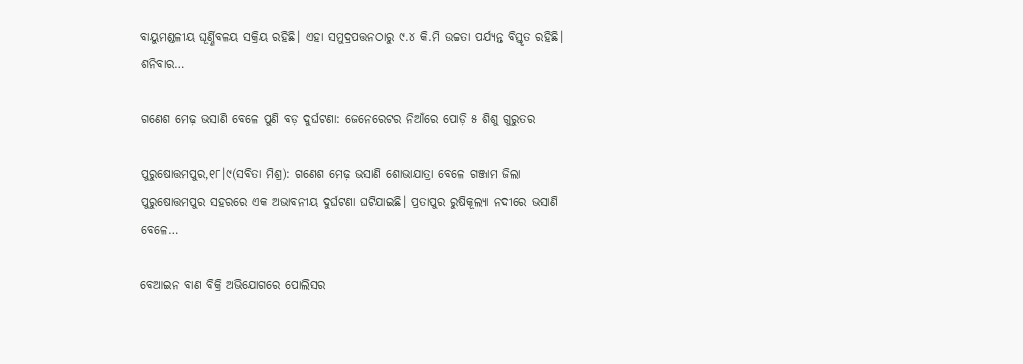ବାୟୁମଣ୍ଡଳୀୟ ଘୂର୍ଣ୍ଣିବଳୟ ସକ୍ରିୟ ରହିଛି। ଏହା ସମୁଦ୍ରପତ୍ତନଠାରୁ ୯.୪ କି.ମି ଉଚ୍ଚତା ପର୍ଯ୍ୟନ୍ତ ବିସ୍ତୃତ ରହିଛି। ଶନିବାର…

ଗଣେଶ ମେଢ଼ ଭସାଣି ବେଳେ ପୁଣି ବଡ଼ ଦୁର୍ଘଟଣା: ଜେନେରେଟର ନିଆଁରେ ପୋଡ଼ି ୫ ଶିଶୁ ଗୁରୁତର

ପୁରୁଷୋତ୍ତମପୁର,୧୮।୯(ସବିତା ମିଶ୍ର): ଗଣେଶ ମେଢ଼ ଭସାଣି ଶୋଭାଯାତ୍ରା ବେଳେ ଗଞ୍ଜାମ ଜିଲା ପୁରୁଷୋତ୍ତମପୁର ସହରରେ ଏକ ଅଭାବନୀୟ ଦୁର୍ଘଟଣା ଘଟିଯାଇଛି। ପ୍ରତାପୁର ରୁଷିକୂଲ୍ୟା ନଦୀରେ ଭସାଣି ବେଳେ…

ବେଆଇନ ବାଣ ବିକ୍ରି ଅଭିଯୋଗରେ ପୋଲିସର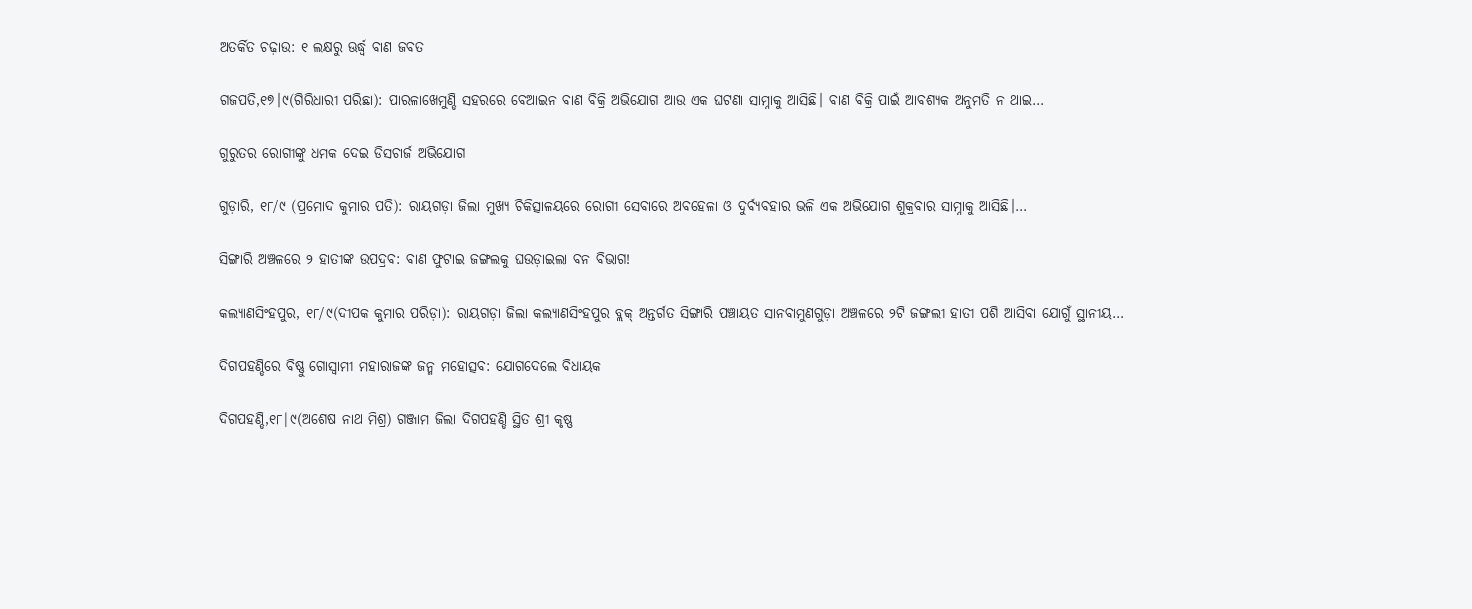ଅତର୍କିତ ଚଢ଼ାଉ: ୧ ଲକ୍ଷରୁ ଊର୍ଦ୍ଧ୍ୱ ବାଣ ଜବତ

ଗଜପତି,୧୭।୯(ଗିରିଧାରୀ ପରିଛା): ପାରଳାଖେମୁଣ୍ଡି ସହରରେ ବେଆଇନ ବାଣ ବିକ୍ରି ଅଭିଯୋଗ ଆଉ ଏକ ଘଟଣା ସାମ୍ନାକୁ ଆସିଛି। ବାଣ ବିକ୍ରି ପାଇଁ ଆବଶ୍ୟକ ଅନୁମତି ନ ଥାଇ…

ଗୁରୁତର ରୋଗୀଙ୍କୁ ଧମକ ଦେଇ ଡିସଚାର୍ଜ ଅଭିଯୋଗ

ଗୁଡ଼ାରି, ୧୮/୯ (ପ୍ରମୋଦ କୁମାର ପତି): ରାୟଗଡ଼ା ଜିଲା ମୁଖ୍ୟ ଚିକିତ୍ସାଳୟରେ ରୋଗୀ ସେବାରେ ଅବହେଳା ଓ ଦୁର୍ବ୍ୟବହାର ଭଳି ଏକ ଅଭିଯୋଗ ଶୁକ୍ରବାର ସାମ୍ନାକୁ ଆସିଛି।…

ସିଙ୍ଗାରି ଅଞ୍ଚଳରେ ୨ ହାତୀଙ୍କ ଉପଦ୍ରବ: ବାଣ ଫୁଟାଇ ଜଙ୍ଗଲକୁ ଘଉଡ଼ାଇଲା ବନ ବିଭାଗ!

କଲ୍ୟାଣସିଂହପୁର, ୧୮/୯(ଦୀପକ କୁମାର ପରିଡ଼ା): ରାୟଗଡ଼ା ଜିଲା କଲ୍ୟାଣସିଂହପୁର ବ୍ଲକ୍ ଅନ୍ତର୍ଗତ ସିଙ୍ଗାରି ପଞ୍ଚାୟତ ସାନବାମୁଣଗୁଡ଼ା ଅଞ୍ଚଳରେ ୨ଟି ଜଙ୍ଗଲୀ ହାତୀ ପଶି ଆସିବା ଯୋଗୁଁ ସ୍ଥାନୀୟ…

ଦିଗପହଣ୍ଡିରେ ବିଷ୍ଣୁ ଗୋସ୍ୱାମୀ ମହାରାଜଙ୍କ ଜନ୍ମ ମହୋତ୍ସବ: ଯୋଗଦେଲେ ବିଧାୟକ

ଦିଗପହଣ୍ଡି,୧୮|୯(ଅଶେଷ ନାଥ ମିଶ୍ର) ଗଞ୍ଜାମ ଜିଲା ଦିଗପହଣ୍ଡି ସ୍ଥିତ ଶ୍ରୀ କୃଷ୍ଣ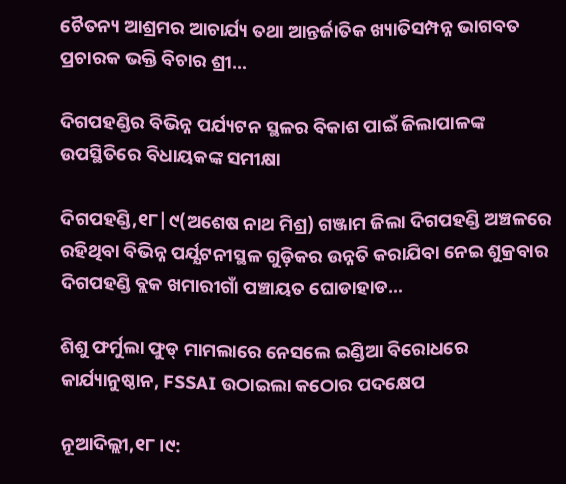ଚୈତନ୍ୟ ଆଶ୍ରମର ଆଚାର୍ଯ୍ୟ ତଥା ଆନ୍ତର୍ଜାତିକ ଖ୍ୟାତିସମ୍ପନ୍ନ ଭାଗବତ ପ୍ରଚାରକ ଭକ୍ତି ବିଚାର ଶ୍ରୀ…

ଦିଗପହଣ୍ଡିର ବିଭିନ୍ନ ପର୍ଯ୍ୟଟନ ସ୍ଥଳର ବିକାଶ ପାଇଁ ଜିଲାପାଳଙ୍କ ଉପସ୍ଥିତିରେ ବିଧାୟକଙ୍କ ସମୀକ୍ଷା

ଦିଗପହଣ୍ଡି,୧୮|୯(ଅଶେଷ ନାଥ ମିଶ୍ର) ଗଞ୍ଜାମ ଜିଲା ଦିଗପହଣ୍ଡି ଅଞ୍ଚଳରେ ରହିଥିବା ବିଭିନ୍ନ ପର୍ଯ୍ଯଟନୀସ୍ଥଳ ଗୁଡ଼ିକର ଉନ୍ନତି କରାଯିବା ନେଇ ଶୁକ୍ରବାର ଦିଗପହଣ୍ଡି ବ୍ଲକ ଖମାରୀଗାଁ ପଞ୍ଚାୟତ ଘୋଡାହାଡ…

ଶିଶୁ ଫର୍ମୁଲା ଫୁଡ୍ ମାମଲାରେ ନେସଲେ ଇଣ୍ଡିଆ ବିରୋଧରେ କାର୍ଯ୍ୟାନୁଷ୍ଠାନ, FSSAI ଉଠାଇଲା କଠୋର ପଦକ୍ଷେପ

ନୂଆଦିଲ୍ଲୀ,୧୮।୯: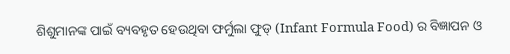ଶିଶୁମାନଙ୍କ ପାଇଁ ବ୍ୟବହୃତ ହେଉଥିବା ଫର୍ମୁଲା ଫୁଡ୍ (Infant Formula Food) ର ବିଜ୍ଞାପନ ଓ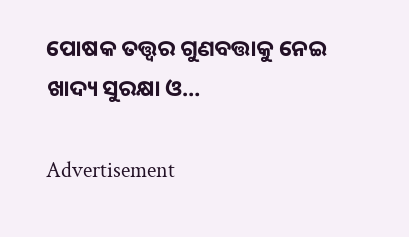ପୋଷକ ତତ୍ତ୍ୱର ଗୁଣବତ୍ତାକୁ ନେଇ ଖାଦ୍ୟ ସୁରକ୍ଷା ଓ…

Advertisement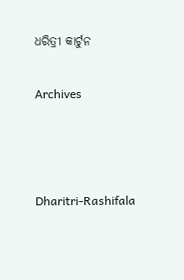ଧରିତ୍ରୀ କାର୍ଟୁନ

Archives



Dharitri-Rashifala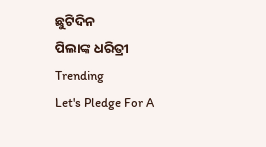ଛୁଟିଦିନ
ପିଲାଙ୍କ ଧରିତ୍ରୀ
Trending
Let's Pledge For A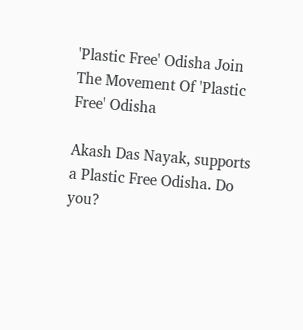'Plastic Free' Odisha Join The Movement Of 'Plastic Free' Odisha

Akash Das Nayak, supports a Plastic Free Odisha. Do you?